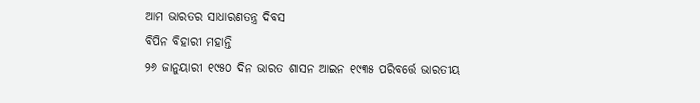ଆମ ଭାରତର ସାଧାରଣତନ୍ତ୍ର ଦିବସ
ବିପିନ ବିହାରୀ ମହାନ୍ତି
୨୬ ଜାନୁୟାରୀ ୧୯୫୦ ଦିନ ଭାରତ ଶାସନ ଆଇନ ୧୯୩୫ ପରିବର୍ତ୍ତେ ଭାରତୀୟ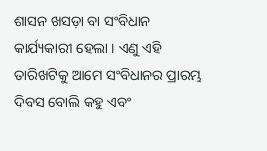ଶାସନ ଖସଡ଼ା ବା ସଂବିଧାନ କାର୍ଯ୍ୟକାରୀ ହେଲା । ଏଣୁ ଏହି ତାରିଖଟିକୁ ଆମେ ସଂବିଧାନର ପ୍ରାରମ୍ଭ ଦିବସ ବୋଲି କହୁ ଏବଂ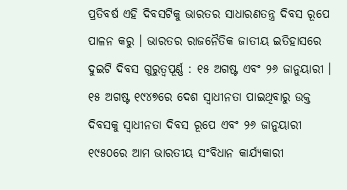ପ୍ରତିବର୍ଷ ଏହି ଦିବସଟିକୁ ଭାରତର ସାଧାରଣତନ୍ତ୍ର ଦିବସ ରୂପେ ପାଳନ କରୁ । ଭାରତର ରାଜନୈତିକ ଜାତୀୟ ଇତିହାସରେ ଦୁଇଟି ଦିବସ ଗୁରୁତ୍ୱପୂର୍ଣ୍ଣ : ୧୫ ଅଗଷ୍ଟ ଏବଂ ୨୬ ଜାନୁୟାରୀ । ୧୫ ଅଗଷ୍ଟ ୧୯୪୭ରେ ଦେଶ ସ୍ୱାଧୀନତା ପାଇଥିବାରୁ ଉକ୍ତ ଦିବସକୁ ସ୍ୱାଧୀନତା ଦିବସ ରୂପେ ଏବଂ ୨୬ ଜାନୁୟାରୀ ୧୯୫୦ରେ ଆମ ଭାରତୀୟ ସଂବିଧାନ କାର୍ଯ୍ୟକାରୀ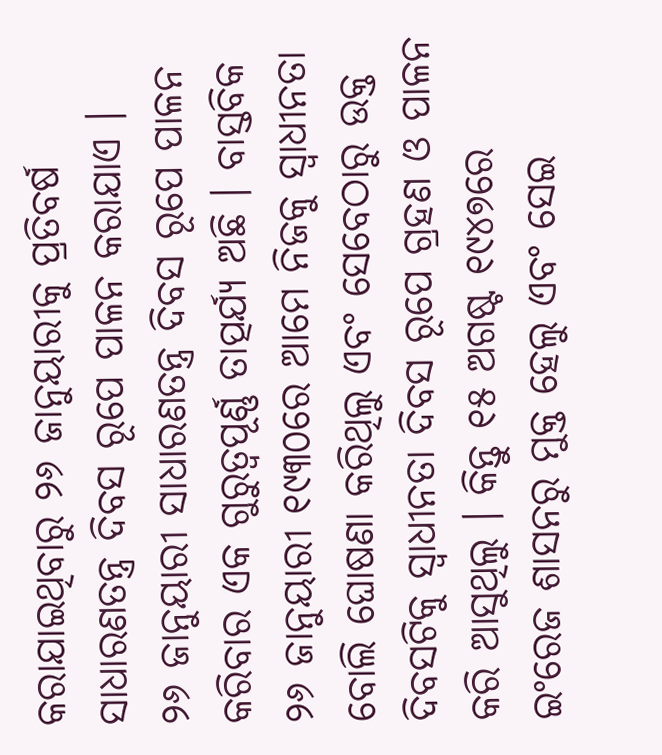କରାଯାଇଥିବାରୁ ୨୬ ଜାନୁୟାରୀକୁ ପ୍ରତିବର୍ଷ ସାଧାରଣତନ୍ତ୍ର ଦିବସ ରୂପେ ପାଳନ କରାଯାଏ ।
୨୬ ଜାନୁୟାରୀ ସାଧାରଣତନ୍ତ୍ର ଦିବସ ରୂପେ ପାଳନ କରିବାର ଏକ ଗୁରୁତ୍ୱପୂର୍ଣ୍ଣ ତାତ୍ପର୍ଯ୍ୟ ଅଛି । ବାସ୍ତବିକ ୨୬ ଜାନୁୟାରୀ ୧୯୩୦ରେ ଆମେ ନିଜକୁ ସ୍ୱାଧୀନତା ବୋଲି ଘୋଷଣା କରିଥିଲୁ ଏବଂ ସେବେଠାରୁ ଉକ୍ତ ଦିବସଟିକୁ ସ୍ୱାଧୀନତା ଦିବସ ରୂପେ ଗ୍ରହଣ ଓ ପାଳନ କରି ଆସୁଥିଲୁ । କିନ୍ତୁ ୧୫ ଅଗଷ୍ଟ ୧୯୪୭ରେ ଇଂରେଜ ଶାସନରୁ ମୁକ୍ତ ହେଲୁ ଏବଂ ସେଇ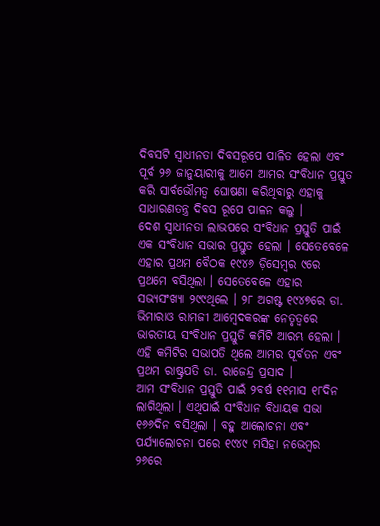ଦିବସଟି ସ୍ୱାଧୀନତା ଦିବସରୂପେ ପାଳିତ ହେଲା ଏବଂ ପୂର୍ବ ୨୬ ଜାନୁୟାରୀକୁ ଆମେ ଆମର ସଂବିଧାନ ପ୍ରସ୍ତୁତ କରି ସାର୍ବଭୌମତ୍ୱ ଘୋଷଣା କରିଥିବାରୁ ଏହାକୁ ସାଧାରଣତନ୍ତ୍ର ଦିବସ ରୂପେ ପାଳନ କଲୁ ।
ଦେଶ ସ୍ୱାଧୀନତା ଲାଭପରେ ସଂବିଧାନ ପ୍ରସ୍ତୁତି ପାଇଁ ଏକ ସଂବିଧାନ ସଭାର ପ୍ରସ୍ତୁତ ହେଲା । ସେତେବେଳେ ଏହାର ପ୍ରଥମ ବୈଠକ ୧୯୪୬ ଡ଼ିସେମ୍ବର ୯ରେ ପ୍ରଥମେ ବସିଥିଲା । ସେତେବେଳେ ଏହାର ସଭ୍ୟସଂଖ୍ୟା ୨୯୯ଥିଲେ । ୨୮ ଅଗଷ୍ଟ ୧୯୪୭ରେ ଡା. ଭିମାରାଓ ରାମଜୀ ଆମ୍ବେଦକରଙ୍କ ନେତୃତ୍ୱରେ ଭାରତୀୟ ସଂବିଧାନ ପ୍ରସ୍ତୁତି କମିଟି ଆରମ୍ଭ ହେଲା । ଏହି କମିଟିର ସଭାପତି ଥିଲେ ଆମର ପୂର୍ବତନ ଏବଂ ପ୍ରଥମ ରାଷ୍ଟ୍ରପତି ଡା. ରାଜେନ୍ଦ୍ର ପ୍ରସାଦ ।
ଆମ ସଂବିଧାନ ପ୍ରସ୍ତୁତି ପାଇଁ ୨ବର୍ଷ ୧୧ମାସ ୧୮ଦିନ ଲାଗିଥିଲା । ଏଥିପାଇଁ ସଂବିଧାନ ବିଧାୟକ ସଭା ୧୬୬ଦିନ ବସିଥିଲା । ବହୁ ଆଲୋଚନା ଏବଂ ପର୍ଯ୍ୟାଲୋଚନା ପରେ ୧୯୪୯ ମସିହା ନଭେମ୍ବର ୨୬ରେ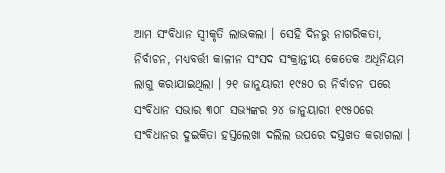ଆମ ସଂବିଧାନ ସ୍ୱୀକୃତି ଲାଭକଲା । ସେହି ଦିନରୁ ନାଗରିକତା, ନିର୍ବାଚନ, ମଧ୍ୟବର୍ତ୍ତୀ କାଳୀନ ସଂସଦ ସଂକ୍ରାନ୍ତୀୟ କେତେକ ଅଧିନିୟମ ଲାଗୁ କରାଯାଇଥିଲା । ୨୧ ଜାନୁୟାରୀ ୧୯୫୦ ର ନିର୍ବାଚନ ପରେ ସଂବିଧାନ ସଭାର ୩୦୮ ସଭ୍ୟଙ୍କର ୨୪ ଜାନୁୟାରୀ ୧୯୫୦ରେ ସଂବିଧାନର ଦୁଇକିତା ହସ୍ତଲେଖା ଦଲିଲ ଉପରେ ଦସ୍ତଖତ କରାଗଲା ।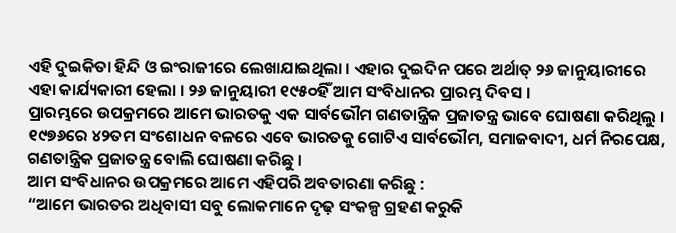ଏହି ଦୁଇକିତା ହିନ୍ଦି ଓ ଇଂରାଜୀରେ ଲେଖାଯାଇଥିଲା । ଏହାର ଦୁଇଦିନ ପରେ ଅର୍ଥାତ୍ ୨୬ ଜାନୁୟାରୀରେ ଏହା କାର୍ଯ୍ୟକାରୀ ହେଲା । ୨୬ ଜାନୁୟାରୀ ୧୯୫୦ହିଁ ଆମ ସଂବିଧାନର ପ୍ରାରମ୍ଭ ଦିବସ ।
ପ୍ରାରମ୍ଭରେ ଉପକ୍ରମରେ ଆମେ ଭାରତକୁ ଏକ ସାର୍ବଭୌମ ଗଣତାନ୍ତ୍ରିକ ପ୍ରଜାତନ୍ତ୍ର ଭାବେ ଘୋଷଣା କରିଥିଲୁ । ୧୯୭୬ରେ ୪୨ତମ ସଂଶୋଧନ ବଳରେ ଏବେ ଭାରତକୁ ଗୋଟିଏ ସାର୍ବଭୌମ, ସମାଜବାଦୀ, ଧର୍ମ ନିରପେକ୍ଷ, ଗଣତାନ୍ତ୍ରିକ ପ୍ରଜାତନ୍ତ୍ର ବୋଲି ଘୋଷଣା କରିଛୁ ।
ଆମ ସଂବିଧାନର ଉପକ୍ରମରେ ଆମେ ଏହିପରି ଅବତାରଣା କରିଛୁ :
“ଆମେ ଭାରତର ଅଧିବାସୀ ସବୁ ଲୋକମାନେ ଦୃଢ଼ ସଂକଳ୍ପ ଗ୍ରହଣ କରୁକି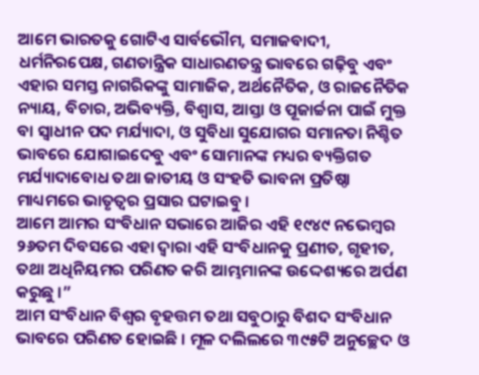ଆମେ ଭାରତକୁ ଗୋଟିଏ ସାର୍ବଭୌମ, ସମାଜବାଦୀ, ଧର୍ମନିରପେକ୍ଷ, ଗଣତାନ୍ତ୍ରିକ ସାଧାରଣତନ୍ତ୍ର ଭାବରେ ଗଢ଼ିବୁ ଏବଂ ଏହାର ସମସ୍ତ ନାଗରିକଙ୍କୁ ସାମାଜିକ, ଅର୍ଥନୈତିକ, ଓ ରାଜନୈତିକ ନ୍ୟାୟ, ବିଚାର, ଅଭିବ୍ୟକ୍ତି, ବିଶ୍ୱାସ, ଆସ୍ତା ଓ ପୂଜାର୍ଚ୍ଚନା ପାଇଁ ମୁକ୍ତ ବା ସ୍ୱାଧୀନ ପଦ ମର୍ଯ୍ୟାଦା, ଓ ସୁବିଧା ସୁଯୋଗର ସମାନତା ନିଶ୍ଚିତ ଭାବରେ ଯୋଗାଇଦେବୁ ଏବଂ ସୋମାନଙ୍କ ମଧ୍ୟର ବ୍ୟକ୍ତିଗତ ମର୍ଯ୍ୟାଦାବୋଧ ତଥା ଜାତୀୟ ଓ ସଂହତି ଭାବନା ପ୍ରତିଷ୍ଠା ମାଧ୍ୟମରେ ଭାତୃତ୍ୱର ପ୍ରସାର ଘଟାଇବୁ ।
ଆମେ ଆମର ସଂବିଧାନ ସଭାରେ ଆଜିର ଏହି ୧୯୪୯ ନଭେମ୍ବର ୨୬ତମ ଦିବସରେ ଏହା ଦ୍ୱାରା ଏହି ସଂବିଧାନକୁ ପ୍ରଣୀତ, ଗୃହୀତ, ତଥା ଅଧିନିୟମର ପରିଣତ କରି ଆମ୍ଭମାନଙ୍କ ଉଦ୍ଦେଶ୍ୟରେ ଅର୍ପଣ କରୁଛୁ ।”
ଆମ ସଂବିଧାନ ବିଶ୍ୱର ବୃହତ୍ତମ ତଥା ସବୁଠାରୁ ବିଶଦ ସଂବିଧାନ ଭାବରେ ପରିଣତ ହୋଇଛି । ମୂଳ ଦଲିଲରେ ୩୯୫ଟି ଅନୁଚ୍ଛେଦ ଓ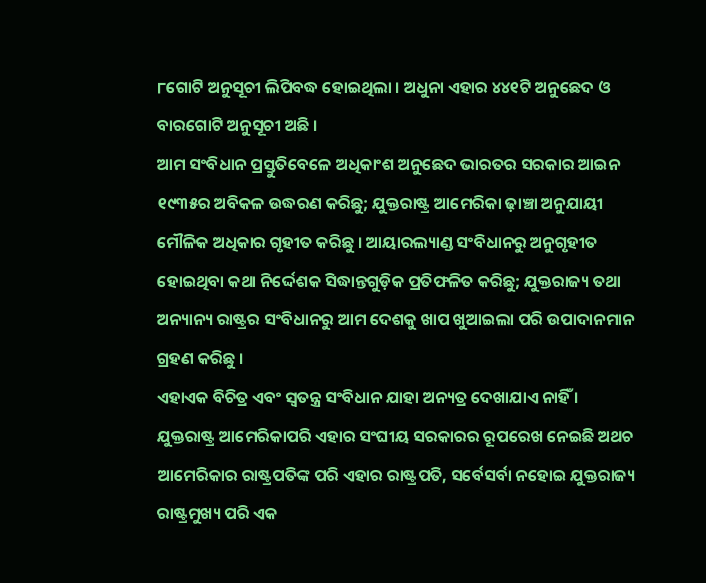୮ଗୋଟି ଅନୁସୂଚୀ ଲିପିବଦ୍ଧ ହୋଇଥିଲା । ଅଧୁନା ଏହାର ୪୪୧ଟି ଅନୁଛେଦ ଓ ବାରଗୋଟି ଅନୁସୂଚୀ ଅଛି ।
ଆମ ସଂବିଧାନ ପ୍ରସ୍ତୁତିବେଳେ ଅଧିକାଂଶ ଅନୁଛେଦ ଭାରତର ସରକାର ଆଇନ ୧୯୩୫ର ଅବିକଳ ଉଦ୍ଧରଣ କରିଛୁ; ଯୁକ୍ତରାଷ୍ଟ୍ର ଆମେରିକା ଢ଼ାଞ୍ଚା ଅନୁଯାୟୀ ମୌଳିକ ଅଧିକାର ଗୃହୀତ କରିଛୁ । ଆୟାରଲ୍ୟାଣ୍ଡ ସଂବିଧାନରୁ ଅନୁଗୃହୀତ ହୋଇଥିବା କଥା ନିର୍ଦ୍ଦେଶକ ସିଦ୍ଧାନ୍ତଗୁଡ଼ିକ ପ୍ରତିଫଳିତ କରିଛୁ; ଯୁକ୍ତରାଜ୍ୟ ତଥା ଅନ୍ୟାନ୍ୟ ରାଷ୍ଟ୍ରର ସଂବିଧାନରୁ ଆମ ଦେଶକୁ ଖାପ ଖୁଆଇଲା ପରି ଉପାଦାନମାନ ଗ୍ରହଣ କରିଛୁ ।
ଏହାଏକ ବିଚିତ୍ର ଏବଂ ସ୍ୱତନ୍ତ୍ର ସଂବିଧାନ ଯାହା ଅନ୍ୟତ୍ର ଦେଖାଯାଏ ନାହିଁ । ଯୁକ୍ତରାଷ୍ଟ୍ର ଆମେରିକାପରି ଏହାର ସଂଘୀୟ ସରକାରର ରୂପରେଖ ନେଇଛି ଅଥଚ ଆମେରିକାର ରାଷ୍ଟ୍ରପତିଙ୍କ ପରି ଏହାର ରାଷ୍ଟ୍ରପତି, ସର୍ବେସର୍ବା ନହୋଇ ଯୁକ୍ତରାଜ୍ୟ ରାଷ୍ଟ୍ରମୁଖ୍ୟ ପରି ଏକ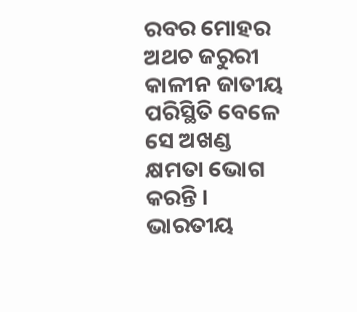ରବର ମୋହର ଅଥଚ ଜରୁରୀ କାଳୀନ ଜାତୀୟ ପରିସ୍ଥିତି ବେଳେ ସେ ଅଖଣ୍ଡ କ୍ଷମତା ଭୋଗ କରନ୍ତି । ଭାରତୀୟ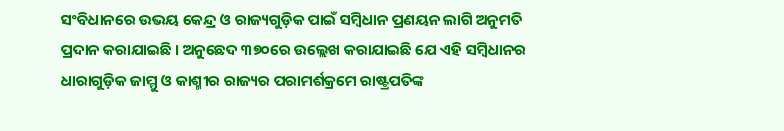ସଂବିଧାନରେ ଉଭୟ କେନ୍ଦ୍ର ଓ ରାଜ୍ୟଗୁଡ଼ିକ ପାଇଁ ସମ୍ବିଧାନ ପ୍ରଣୟନ ଲାଗି ଅନୁମତି ପ୍ରଦାନ କରାଯାଇଛି । ଅନୁଛେଦ ୩୭୦ରେ ଉଲ୍ଲେଖ କରାଯାଇଛି ଯେ ଏହି ସମ୍ବିଧାନର ଧାରାଗୁଡ଼ିକ ଜାମ୍ମୁ ଓ କାଶ୍ମୀର ରାଜ୍ୟର ପରାମର୍ଶକ୍ରମେ ରାଷ୍ଟ୍ରପତିଙ୍କ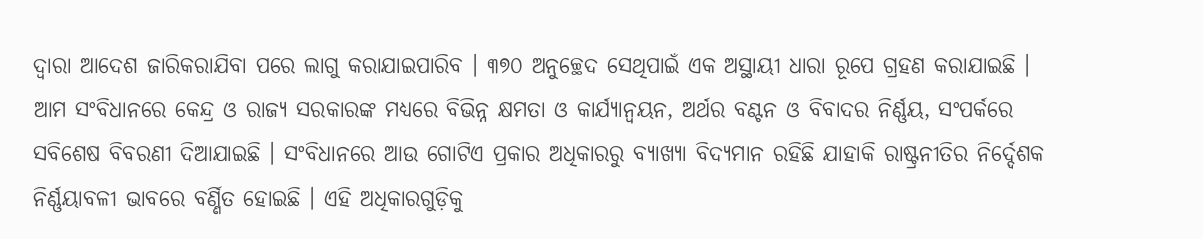ଦ୍ୱାରା ଆଦେଶ ଜାରିକରାଯିବା ପରେ ଲାଗୁ କରାଯାଇପାରିବ । ୩୭୦ ଅନୁଚ୍ଛେଦ ସେଥିପାଇଁ ଏକ ଅସ୍ଥାୟୀ ଧାରା ରୂପେ ଗ୍ରହଣ କରାଯାଇଛି ।
ଆମ ସଂବିଧାନରେ କେନ୍ଦ୍ର ଓ ରାଜ୍ୟ ସରକାରଙ୍କ ମଧ୍ୟରେ ବିଭିନ୍ନ କ୍ଷମତା ଓ କାର୍ଯ୍ୟାନ୍ୱୟନ, ଅର୍ଥର ବଣ୍ଟନ ଓ ବିବାଦର ନିର୍ଣ୍ଣୟ, ସଂପର୍କରେ ସବିଶେଷ ବିବରଣୀ ଦିଆଯାଇଛି । ସଂବିଧାନରେ ଆଉ ଗୋଟିଏ ପ୍ରକାର ଅଧିକାରରୁ ବ୍ୟାଖ୍ୟା ବିଦ୍ୟମାନ ରହିଛି ଯାହାକି ରାଷ୍ଟ୍ରନୀତିର ନିର୍ଦ୍ଦେଶକ ନିର୍ଣ୍ଣୟାବଳୀ ଭାବରେ ବର୍ଣ୍ଣିତ ହୋଇଛି । ଏହି ଅଧିକାରଗୁଡ଼ିକୁ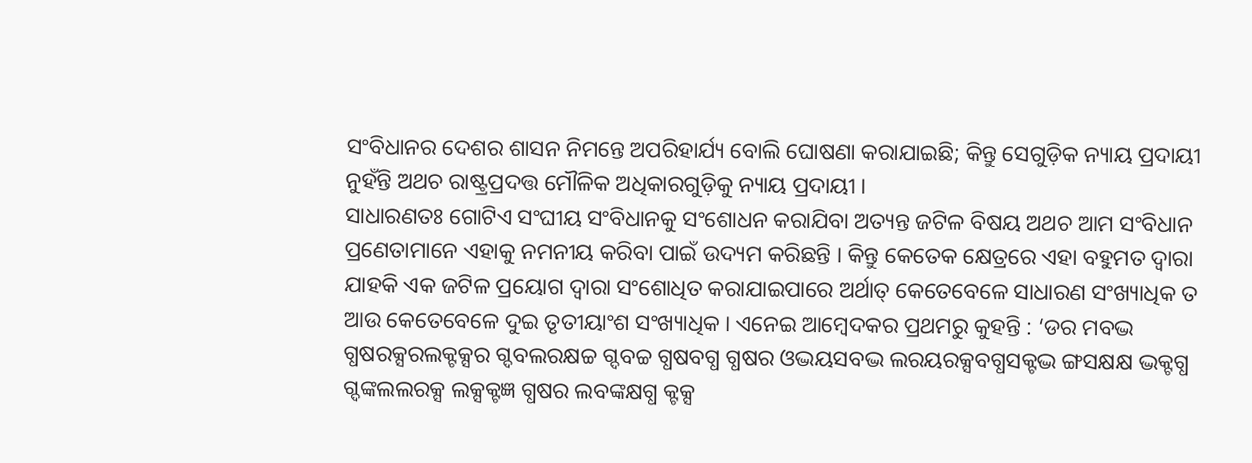ସଂବିଧାନର ଦେଶର ଶାସନ ନିମନ୍ତେ ଅପରିହାର୍ଯ୍ୟ ବୋଲି ଘୋଷଣା କରାଯାଇଛି; କିନ୍ତୁ ସେଗୁଡ଼ିକ ନ୍ୟାୟ ପ୍ରଦାୟୀ ନୁହଁନ୍ତି ଅଥଚ ରାଷ୍ଟ୍ରପ୍ରଦତ୍ତ ମୌଳିକ ଅଧିକାରଗୁଡ଼ିକୁ ନ୍ୟାୟ ପ୍ରଦାୟୀ ।
ସାଧାରଣତଃ ଗୋଟିଏ ସଂଘୀୟ ସଂବିଧାନକୁ ସଂଶୋଧନ କରାଯିବା ଅତ୍ୟନ୍ତ ଜଟିଳ ବିଷୟ ଅଥଚ ଆମ ସଂବିଧାନ ପ୍ରଣେତାମାନେ ଏହାକୁ ନମନୀୟ କରିବା ପାଇଁ ଉଦ୍ୟମ କରିଛନ୍ତି । କିନ୍ତୁ କେତେକ କ୍ଷେତ୍ରରେ ଏହା ବହୁମତ ଦ୍ୱାରା ଯାହକି ଏକ ଜଟିଳ ପ୍ରୟୋଗ ଦ୍ୱାରା ସଂଶୋଧିତ କରାଯାଇପାରେ ଅର୍ଥାତ୍ କେତେବେଳେ ସାଧାରଣ ସଂଖ୍ୟାଧିକ ତ ଆଉ କେତେବେଳେ ଦୁଇ ତୃତୀୟାଂଶ ସଂଖ୍ୟାଧିକ । ଏନେଇ ଆମ୍ବେଦକର ପ୍ରଥମରୁ କୁହନ୍ତି : ‘ଡର ମବଦ୍ଭ ଗ୍ଧଷରକ୍ସରଲକ୍ଟକ୍ସର ଗ୍ଦବଲରକ୍ଷଚ୍ଚ ଗ୍ଦବଚ୍ଚ ଗ୍ଧଷବଗ୍ଧ ଗ୍ଧଷର ଓଦ୍ଭୟସବଦ୍ଭ ଲରୟରକ୍ସବଗ୍ଧସକ୍ଟଦ୍ଭ ଙ୍ଗସକ୍ଷକ୍ଷ ଦ୍ଭକ୍ଟଗ୍ଧ ଗ୍ଦଙ୍କଲଲରକ୍ସ ଲକ୍ସକ୍ଟଜ୍ଞ ଗ୍ଧଷର ଲବଙ୍କକ୍ଷଗ୍ଧ କ୍ଟକ୍ସ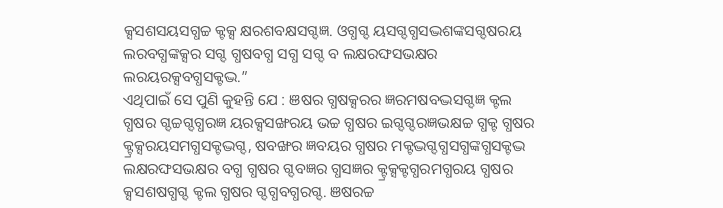କ୍ସସଶସୟସଗ୍ଧଚ୍ଚ କ୍ଟକ୍ସ କ୍ଷରଶବକ୍ଷସଗ୍ଦଜ୍ଞ. ଓଗ୍ଧଗ୍ଦ ୟସଗ୍ଦଗ୍ଧସଦ୍ଭଶଙ୍କସଗ୍ଦଷରୟ ଲରବଗ୍ଧଙ୍କକ୍ସର ସଗ୍ଦ ଗ୍ଧଷବଗ୍ଧ ସଗ୍ଧ ସଗ୍ଦ ବ ଲକ୍ଷରଙ୍ଘସଭକ୍ଷର ଲରୟରକ୍ସବଗ୍ଧସକ୍ଟଦ୍ଭ.”
ଏଥିପାଇଁ ସେ ପୁଣି କୁହନ୍ତି ଯେ : ଞଷର ଗ୍ଧଷକ୍ସରର ଜ୍ଞରମଷବଦ୍ଭସଗ୍ଦଜ୍ଞ କ୍ଟଲ ଗ୍ଧଷର ଗ୍ଦଚ୍ଚଗ୍ଦଗ୍ଧରଜ୍ଞ ୟରକ୍ସସଙ୍ଖରୟ ଭଚ୍ଚ ଗ୍ଧଷର ଇଗ୍ଦଗ୍ଦରଜ୍ଞଭକ୍ଷଚ୍ଚ ଗ୍ଧକ୍ଟ ଗ୍ଧଷର କ୍ଟ୍ରକ୍ସରୟସମଗ୍ଧସକ୍ଟଦ୍ଭଗ୍ଦ, ଷବଙ୍ଖର ଜ୍ଞବୟର ଗ୍ଧଷର ମକ୍ଟଦ୍ଭଗ୍ଦଗ୍ଧସଗ୍ଧଙ୍କଗ୍ଧସକ୍ଟଦ୍ଭ ଲକ୍ଷରଙ୍ଘସଭକ୍ଷର ବଗ୍ଧ ଗ୍ଧଷର ଗ୍ଦବଜ୍ଞର ଗ୍ଧସଜ୍ଞର କ୍ଟ୍ରକ୍ସକ୍ଟଗ୍ଧରମଗ୍ଧରୟ ଗ୍ଧଷର କ୍ସସଶଷଗ୍ଧଗ୍ଦ କ୍ଟଲ ଗ୍ଧଷର ଗ୍ଦଗ୍ଧବଗ୍ଧରଗ୍ଦ. ଞଷରଚ୍ଚ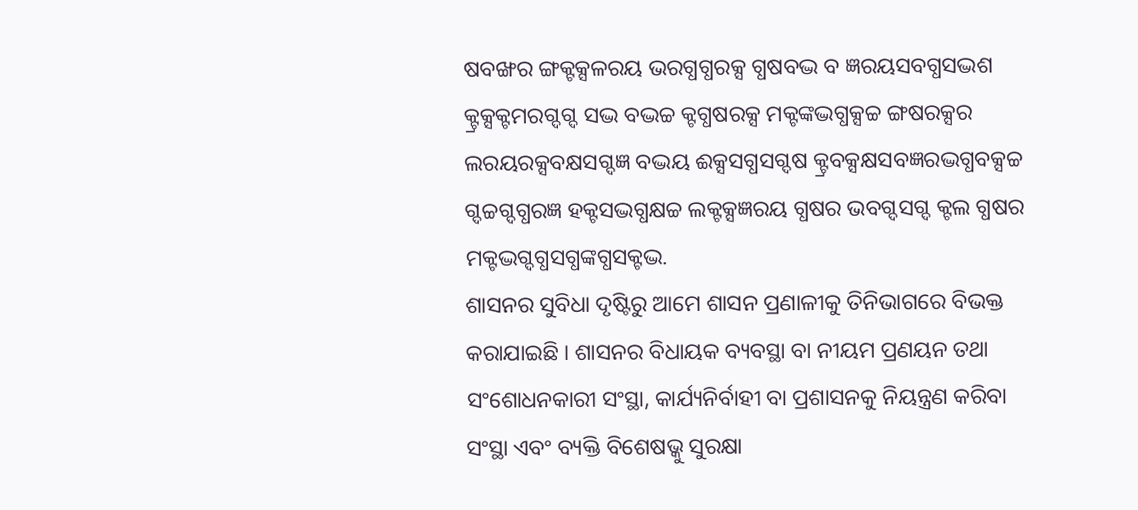ଷବଙ୍ଖର ଙ୍ଗକ୍ଟକ୍ସଳରୟ ଭରଗ୍ଧଗ୍ଧରକ୍ସ ଗ୍ଧଷବଦ୍ଭ ବ ଜ୍ଞରୟସବଗ୍ଧସଦ୍ଭଶ କ୍ଟ୍ରକ୍ସକ୍ଟମରଗ୍ଦଗ୍ଦ ସଦ୍ଭ ବଦ୍ଭଚ୍ଚ କ୍ଟଗ୍ଧଷରକ୍ସ ମକ୍ଟଙ୍କଦ୍ଭଗ୍ଧକ୍ସଚ୍ଚ ଙ୍ଗଷରକ୍ସର ଲରୟରକ୍ସବକ୍ଷସଗ୍ଦଜ୍ଞ ବଦ୍ଭୟ ଈକ୍ସସଗ୍ଧସଗ୍ଦଷ କ୍ଟ୍ରବକ୍ସକ୍ଷସବଜ୍ଞରଦ୍ଭଗ୍ଧବକ୍ସଚ୍ଚ ଗ୍ଦଚ୍ଚଗ୍ଦଗ୍ଧରଜ୍ଞ ହକ୍ଟସଦ୍ଭଗ୍ଧକ୍ଷଚ୍ଚ ଲକ୍ଟକ୍ସଜ୍ଞରୟ ଗ୍ଧଷର ଭବଗ୍ଦସଗ୍ଦ କ୍ଟଲ ଗ୍ଧଷର ମକ୍ଟଦ୍ଭଗ୍ଦଗ୍ଧସଗ୍ଧଙ୍କଗ୍ଧସକ୍ଟଦ୍ଭ.
ଶାସନର ସୁବିଧା ଦୃଷ୍ଟିରୁ ଆମେ ଶାସନ ପ୍ରଣାଳୀକୁ ତିନିଭାଗରେ ବିଭକ୍ତ କରାଯାଇଛି । ଶାସନର ବିଧାୟକ ବ୍ୟବସ୍ଥା ବା ନୀୟମ ପ୍ରଣୟନ ତଥା ସଂଶୋଧନକାରୀ ସଂସ୍ଥା, କାର୍ଯ୍ୟନିର୍ବାହୀ ବା ପ୍ରଶାସନକୁ ନିୟନ୍ତ୍ରଣ କରିବା ସଂସ୍ଥା ଏବଂ ବ୍ୟକ୍ତି ବିଶେଷଭ୍କୁ ସୁରକ୍ଷା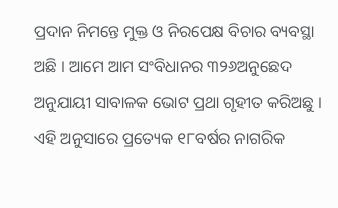ପ୍ରଦାନ ନିମନ୍ତେ ମୁକ୍ତ ଓ ନିରପେକ୍ଷ ବିଚାର ବ୍ୟବସ୍ଥା ଅଛି । ଆମେ ଆମ ସଂବିଧାନର ୩୨୬ଅନୁଛେଦ ଅନୁଯାୟୀ ସାବାଳକ ଭୋଟ ପ୍ରଥା ଗୃହୀତ କରିଅଛୁ । ଏହି ଅନୁସାରେ ପ୍ରତ୍ୟେକ ୧୮ବର୍ଷର ନାଗରିକ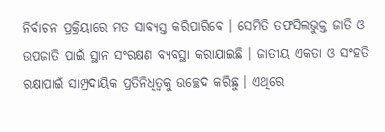ନିର୍ବାଚନ ପ୍ରକ୍ରିୟାରେ ମତ ସାବ୍ୟସ୍ତ କରିପାରିବେ । ସେମିତି ତଫସିଲଭୁକ୍ତ ଜାତି ଓ ଉପଜାତି ପାଇଁ ସ୍ଥାନ ସଂରକ୍ଷଣ ବ୍ୟବସ୍ଥା କରାଯାଇଛି । ଜାତୀୟ ଏକତା ଓ ସଂହତି ରକ୍ଷାପାଇଁ ସାମ୍ପ୍ରଦାୟିକ ପ୍ରତିନିଧିତ୍ୱକୁ ଉଚ୍ଛେଦ କରିଛୁ । ଏଥିରେ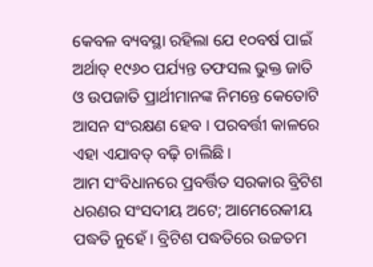କେବଳ ବ୍ୟବସ୍ଥା ରହିଲା ଯେ ୧୦ବର୍ଷ ପାଇଁ ଅର୍ଥାତ୍ ୧୯୬୦ ପର୍ଯ୍ୟନ୍ତ ତଫସଲ ଭୁକ୍ତ ଜାତି ଓ ଉପଜାତି ପ୍ରାର୍ଥୀମାନଙ୍କ ନିମନ୍ତେ କେତୋଟି ଆସନ ସଂରକ୍ଷଣ ହେବ । ପରବର୍ତ୍ତୀ କାଳରେ ଏହା ଏଯାବତ୍ ବଢ଼ି ଚାଲିଛି ।
ଆମ ସଂବିଧାନରେ ପ୍ରବର୍ତ୍ତିତ ସରକାର ବ୍ରିଟିଶ ଧରଣର ସଂସଦୀୟ ଅଟେ; ଆମେରେକୀୟ ପଦ୍ଧତି ନୁହେଁ । ବ୍ରିଟିଶ ପଦ୍ଧତିରେ ଉଚ୍ଚତମ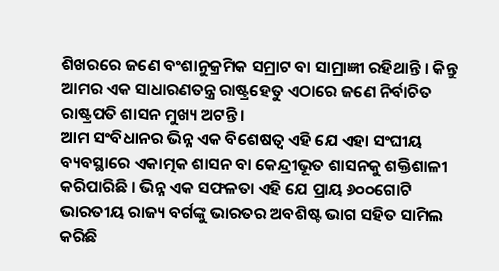ଶିଖରରେ ଜଣେ ବଂଶାନୁକ୍ରମିକ ସମ୍ରାଟ ବା ସାମ୍ରାଜ୍ଞୀ ରହିଥାନ୍ତି । କିନ୍ତୁ ଆମର ଏକ ସାଧାରଣତନ୍ତ୍ର ରାଷ୍ଟ୍ରହେତୁ ଏଠାରେ ଜଣେ ନିର୍ବାଚିତ ରାଷ୍ଟ୍ରପତି ଶାସନ ମୁଖ୍ୟ ଅଟନ୍ତି ।
ଆମ ସଂବିଧାନର ଭିନ୍ନ ଏକ ବିଶେଷତ୍ୱ ଏହି ଯେ ଏହା ସଂଘୀୟ ବ୍ୟବସ୍ଥାରେ ଏକାତ୍ମକ ଶାସନ ବା କେନ୍ଦ୍ରୀଭୂତ ଶାସନକୁ ଶକ୍ତିଶାଳୀ କରିପାରିଛି । ଭିନ୍ନ ଏକ ସଫଳତା ଏହି ଯେ ପ୍ରାୟ ୬୦୦ଗୋଟି ଭାରତୀୟ ରାଜ୍ୟ ବର୍ଗଙ୍କୁ ଭାରତର ଅବଶିଷ୍ଟ ଭାଗ ସହିତ ସାମିଲ କରିଛି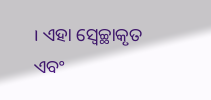। ଏହା ସ୍ୱେଚ୍ଛାକୃତ ଏବଂ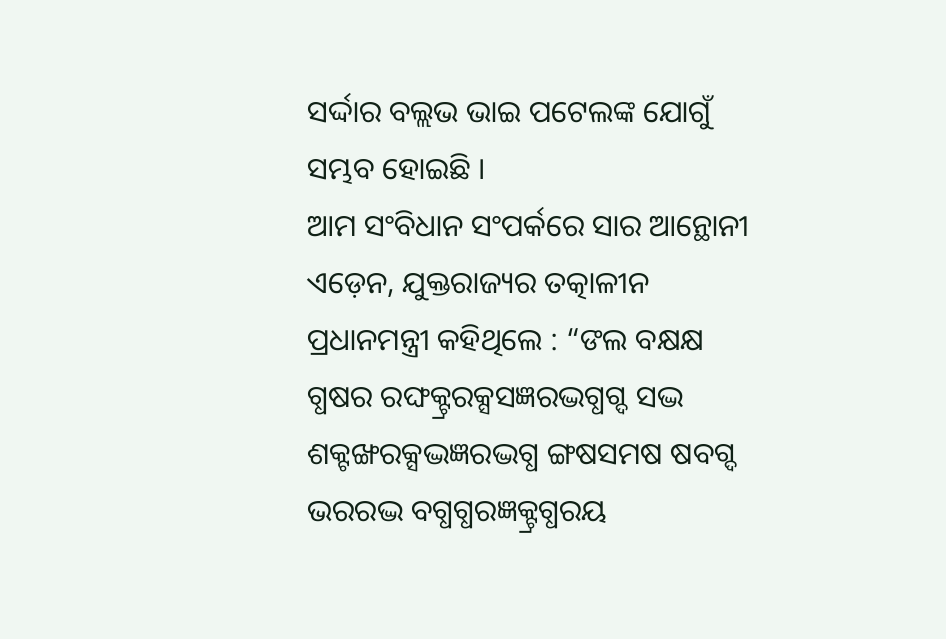ସର୍ଦ୍ଦାର ବଲ୍ଲଭ ଭାଇ ପଟେଲଙ୍କ ଯୋଗୁଁ ସମ୍ଭବ ହୋଇଛି ।
ଆମ ସଂବିଧାନ ସଂପର୍କରେ ସାର ଆନ୍ଥୋନୀ ଏଡ଼େନ, ଯୁକ୍ତରାଜ୍ୟର ତତ୍କାଳୀନ ପ୍ରଧାନମନ୍ତ୍ରୀ କହିଥିଲେ : “ଙଲ ବକ୍ଷକ୍ଷ ଗ୍ଧଷର ରଙ୍ଘକ୍ଟ୍ରରକ୍ସସଜ୍ଞରଦ୍ଭଗ୍ଧଗ୍ଦ ସଦ୍ଭ ଶକ୍ଟଙ୍ଖରକ୍ସଦ୍ଭଜ୍ଞରଦ୍ଭଗ୍ଧ ଙ୍ଗଷସମଷ ଷବଗ୍ଦ ଭରରଦ୍ଭ ବଗ୍ଧଗ୍ଧରଜ୍ଞକ୍ଟ୍ରଗ୍ଧରୟ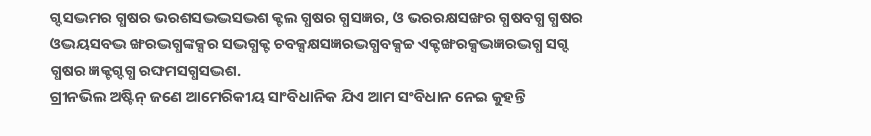ଗ୍ଦସଦ୍ଭମର ଗ୍ଧଷର ଭରଶସଦ୍ଭଦ୍ଭସଦ୍ଭଶ କ୍ଟଲ ଗ୍ଧଷର ଗ୍ଧସଜ୍ଞର, ଓ ଭରରକ୍ଷସଙ୍ଖର ଗ୍ଧଷବଗ୍ଧ ଗ୍ଧଷର ଓଦ୍ଭୟସବଦ୍ଭ ଙ୍ଖରଦ୍ଭଗ୍ଧଙ୍କକ୍ସର ସଦ୍ଭଗ୍ଧକ୍ଟ ଚବକ୍ସକ୍ଷସଜ୍ଞରଦ୍ଭଗ୍ଧବକ୍ସଚ୍ଚ ଏକ୍ଟଙ୍ଖରକ୍ସଦ୍ଭଜ୍ଞରଦ୍ଭଗ୍ଧ ସଗ୍ଦ ଗ୍ଧଷର ଜ୍ଞକ୍ଟଗ୍ଦଗ୍ଧ ରଙ୍ଘମସଗ୍ଧସଦ୍ଭଶ.
ଗ୍ରୀନଭିଲ ଅଷ୍ଟିନ୍ ଜଣେ ଆମେରିକୀୟ ସାଂବିଧାନିକ ଯିଏ ଆମ ସଂବିଧାନ ନେଇ କୁହନ୍ତି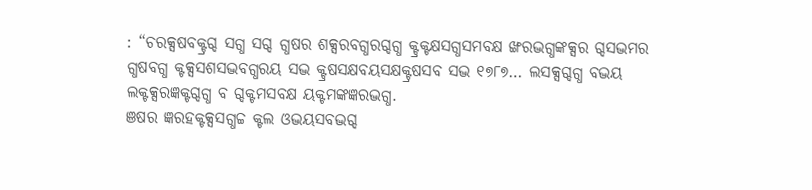: “ଚରକ୍ସଷବକ୍ଟ୍ରଗ୍ଦ ସଗ୍ଧ ସଗ୍ଦ ଗ୍ଧଷର ଶକ୍ସରବଗ୍ଧରଗ୍ଦଗ୍ଧ କ୍ଟ୍ରକ୍ଟକ୍ଷସଗ୍ଧସମବକ୍ଷ ଙ୍ଖରଦ୍ଭଗ୍ଧଙ୍କକ୍ସର ଗ୍ଦସଦ୍ଭମର ଗ୍ଧଷବଗ୍ଧ କ୍ଟକ୍ସସଶସଦ୍ଭବଗ୍ଧରୟ ସଦ୍ଭ କ୍ଟ୍ରଷସକ୍ଷବୟସକ୍ଷକ୍ଟ୍ରଷସବ ସଦ୍ଭ ୧୭୮୭… ଲସକ୍ସଗ୍ଦଗ୍ଧ ବଦ୍ଭୟ ଲକ୍ଟକ୍ସରଜ୍ଞକ୍ଟଗ୍ଦଗ୍ଧ ବ ଗ୍ଦକ୍ଟମସବକ୍ଷ ୟକ୍ଟମଙ୍କଜ୍ଞରଦ୍ଭଗ୍ଧ.
ଞଷର ଜ୍ଞରହକ୍ଟକ୍ସସଗ୍ଧଚ୍ଚ କ୍ଟଲ ଓଦ୍ଭୟସବଦ୍ଭଗ୍ଦ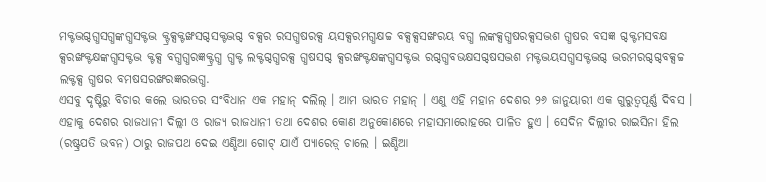ମକ୍ଟଦ୍ଭଗ୍ଦଗ୍ଧସଗ୍ଧଙ୍କଗ୍ଧସକ୍ଟଦ୍ଭ କ୍ଟ୍ରକ୍ସକ୍ଟଙ୍ଖସଗ୍ଦସକ୍ଟଦ୍ଭଗ୍ଦ ବକ୍ସର ରସଗ୍ଧଷରକ୍ସ ୟସକ୍ସରମଗ୍ଧକ୍ଷଚ୍ଚ ବକ୍ସକ୍ସସଙ୍ଖରୟ ବଗ୍ଧ ଲଙ୍କକ୍ସଗ୍ଧଷରକ୍ସସଦ୍ଭଶ ଗ୍ଧଷର ବସଜ୍ଞ ଗ୍ଦକ୍ଟମସବକ୍ଷ କ୍ସରଙ୍ଖକ୍ଟକ୍ଷଙ୍କଗ୍ଧସକ୍ଟଦ୍ଭ କ୍ଟକ୍ସ ବଗ୍ଧଗ୍ଧରଜ୍ଞକ୍ଟ୍ରଗ୍ଧ ଗ୍ଧକ୍ଟ ଲକ୍ଟଗ୍ଦଗ୍ଧରକ୍ସ ଗ୍ଧଷସଗ୍ଦ କ୍ସରଙ୍ଖକ୍ଟକ୍ଷଙ୍କଗ୍ଧସକ୍ଟଦ୍ଭ ରଗ୍ଦଗ୍ଧବଭକ୍ଷସଗ୍ଦଷସଦ୍ଭଶ ମକ୍ଟଦ୍ଭୟସଗ୍ଧସକ୍ଟଦ୍ଭଗ୍ଦ ଦ୍ଭରମରଗ୍ଦଗ୍ଦବକ୍ସଚ୍ଚ ଲକ୍ଟକ୍ସ ଗ୍ଧଷର ବମଷସରଙ୍ଖରଜ୍ଞରଦ୍ଭଗ୍ଧ.
ଏସବୁ ଦୃଷ୍ଟିରୁ ବିଚାର କଲେ ଭାରତର ସଂବିଧାନ ଏକ ମହାନ୍ ଦଲିଲ୍ । ଆମ ଭାରତ ମହାନ୍ । ଏଣୁ ଏହି ମହାନ ଦେଶର ୨୬ ଜାନୁୟାରୀ ଏକ ଗୁରୁତ୍ୱପୂର୍ଣ୍ଣ ଦିବସ । ଏହାକୁ ଦେଶର ରାଜଧାନୀ ଦିଲ୍ଲୀ ଓ ରାଜ୍ୟ ରାଜଧାନୀ ତଥା ଦେଶର କୋଣ ଅନୁକୋଣରେ ମହାସମାରୋହରେ ପାଳିତ ହୁଏ । ସେଦିନ ଦିଲ୍ଲୀର ରାଇସିନା ହିଲ (ରଷ୍ଟ୍ରପତି ଭବନ) ଠାରୁ ରାଜପଥ ଦେଇ ଏଣ୍ଡିଆ ଗୋଟ୍ ଯାଏଁ ପ୍ୟାରେଡ଼୍ ଚାଲେ । ଇଣ୍ଡିଆ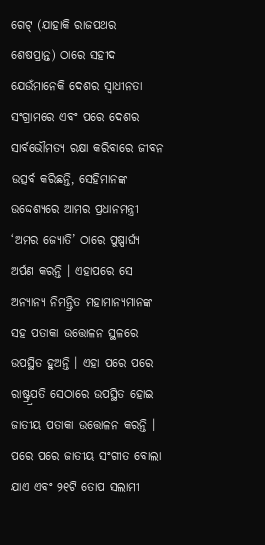ଗେଟ୍ (ଯାହାକି ରାଜପଥର ଶେଷପ୍ରାନ୍ତ) ଠାରେ ସହୀଦ ଯେଉଁମାନେକି ଦେଶର ସ୍ୱାଧୀନତା ସଂଗ୍ରାମରେ ଏବଂ ପରେ ଦେଶର ସାର୍ବଭୌମତ୍ୟ ରକ୍ଷା କରିବାରେ ଜୀବନ ଉତ୍ସର୍ବ କରିଛନ୍ତି, ସେହିମାନଙ୍କ ଉଦ୍ଦେଶ୍ୟରେ ଆମର ପ୍ରଧାନମନ୍ତ୍ରୀ ‘ଅମର ଜ୍ୟୋତି’ ଠାରେ ପୁଷ୍ପାର୍ଘ୍ୟ ଅର୍ପଣ କରନ୍ତି । ଏହାପରେ ସେ ଅନ୍ୟାନ୍ୟ ନିମନ୍ତ୍ରିତ ମହାମାନ୍ୟମାନଙ୍କ ସହ ପତାକା ଉତ୍ତୋଳନ ସ୍ଥଳରେ ଉପସ୍ଥିତ ହୁଅନ୍ତି । ଏହା ପରେ ପରେ ରାଷ୍ଟ୍ର୍ରପତି ସେଠାରେ ଉପସ୍ଥିତ ହୋଇ ଜାତୀୟ ପତାକା ଉତ୍ତୋଳନ କରନ୍ତି । ପରେ ପରେ ଜାତୀୟ ସଂଗୀତ ବୋଲା ଯାଏ ଏବଂ ୨୧ଟି ତୋପ ସଲାମୀ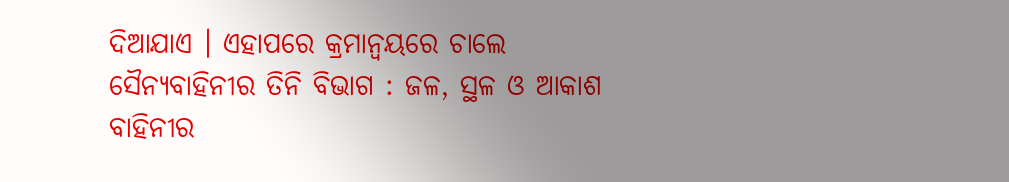ଦିଆଯାଏ । ଏହାପରେ କ୍ରମାନ୍ୱୟରେ ଚାଲେ ସୈନ୍ୟବାହିନୀର ତିନି ବିଭାଗ : ଜଳ, ସ୍ଥଳ ଓ ଆକାଶ ବାହିନୀର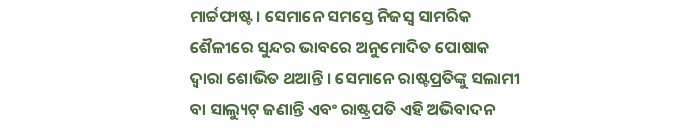ମାର୍ଚ୍ଚଫାଷ୍ଟ । ସେମାନେ ସମସ୍ତେ ନିଜସ୍ୱ ସାମରିକ ଶୈଳୀରେ ସୁନ୍ଦର ଭାବରେ ଅନୁମୋଦିତ ପୋଷାକ ଦ୍ୱାରା ଶୋଭିତ ଥଆନ୍ତି । ସେମାନେ ରାଷ୍ଟପ୍ରତିଙ୍କୁ ସଲାମୀ ବା ସାଲ୍ୟୁଟ୍ ଜଣାନ୍ତି ଏବଂ ରାଷ୍ଟ୍ରପତି ଏହି ଅଭିବାଦନ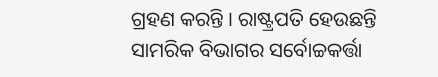ଗ୍ରହଣ କରନ୍ତି । ରାଷ୍ଟ୍ରପତି ହେଉଛନ୍ତି ସାମରିକ ବିଭାଗର ସର୍ବୋଚ୍ଚକର୍ତ୍ତା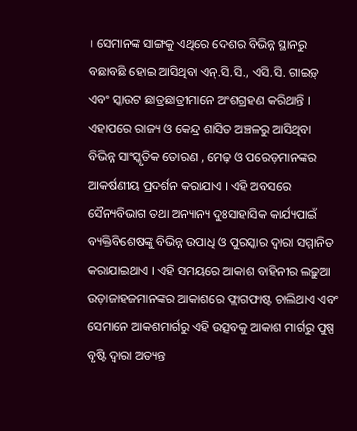। ସେମାନଙ୍କ ସାଙ୍ଗକୁ ଏଥିରେ ଦେଶର ବିଭିନ୍ନ ସ୍ଥାନରୁ ବଛାବଛି ହୋଇ ଆସିଥିବା ଏନ୍.ସି.ସି., ଏସି.ସି. ଗାଇଡ଼୍ ଏବଂ ସ୍କାଉଟ ଛାତ୍ରଛାତ୍ରୀମାନେ ଅଂଶଗ୍ରହଣ କରିଥାନ୍ତି । ଏହାପରେ ରାଜ୍ୟ ଓ କେନ୍ଦ୍ର ଶାସିତ ଅଞ୍ଚଳରୁ ଆସିଥିବା ବିଭିନ୍ନ ସାଂସ୍କୃତିକ ତୋରଣ , ମେଢ଼ ଓ ପରେଡ଼ମାନଙ୍କର ଆକର୍ଷଣୀୟ ପ୍ରଦର୍ଶନ କରାଯାଏ । ଏହି ଅବସରେ ସୈନ୍ୟବିଭାଗ ତଥା ଅନ୍ୟାନ୍ୟ ଦୁଃସାହାସିକ କାର୍ଯ୍ୟପାଇଁ ବ୍ୟକ୍ତିବିଶେଷଙ୍କୁ ବିଭିନ୍ନ ଉପାଧି ଓ ପୁରସ୍କାର ଦ୍ୱାରା ସମ୍ମାନିତ କରାଯାଇଥାଏ । ଏହି ସମୟରେ ଆକାଶ ବାହିନୀର ଲଢ଼ୁଆ ଉଡ଼ାଜାହଜମାନଙ୍କର ଆକାଶରେ ଫ୍ଲାଗଫାଷ୍ଟ ଚାଲିଥାଏ ଏବଂ ସେମାନେ ଆକଶମାର୍ଗରୁ ଏହି ଉତ୍ସବକୁ ଆକାଶ ମାର୍ଗରୁ ପୁଷ୍ପ ବୃଷ୍ଟି ଦ୍ୱାରା ଅତ୍ୟନ୍ତ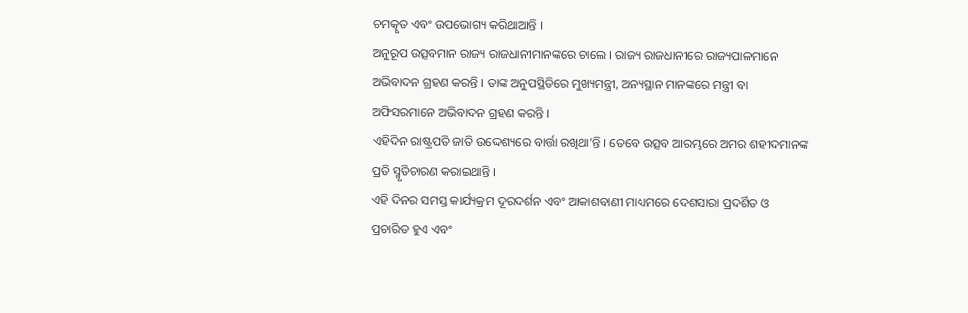ଚମତ୍କୃତ ଏବଂ ଉପଭୋଗ୍ୟ କରିଥାଆନ୍ତି ।
ଅନୁରୂପ ଉତ୍ସବମାନ ରାଜ୍ୟ ରାଜଧାନୀମାନଙ୍କରେ ଚାଲେ । ରାଜ୍ୟ ରାଜଧାନୀରେ ରାଜ୍ୟପାଳମାନେ ଅଭିବାଦନ ଗ୍ରହଣ କରନ୍ତି । ତାଙ୍କ ଅନୁପସ୍ଥିତିରେ ମୁଖ୍ୟମନ୍ତ୍ରୀ, ଅନ୍ୟସ୍ଥାନ ମାନଙ୍କରେ ମନ୍ତ୍ରୀ ବା ଅଫିସରମାନେ ଅଭିବାଦନ ଗ୍ରହଣ କରନ୍ତି ।
ଏହିଦିନ ରାଷ୍ଟ୍ରପତି ଜାତି ଉଦ୍ଦେଶ୍ୟରେ ବାର୍ତ୍ତା ରଖିଥା’ନ୍ତି । ତେବେ ଉତ୍ସବ ଆରମ୍ଭରେ ଅମର ଶହୀଦମାନଙ୍କ ପ୍ରତି ସ୍ମୃତିଚାରଣ କରାଇଥାନ୍ତି ।
ଏହି ଦିନର ସମସ୍ତ କାର୍ଯ୍ୟକ୍ରମ ଦୂରଦର୍ଶନ ଏବଂ ଆକାଶବାଣୀ ମାଧ୍ୟମରେ ଦେଶସାରା ପ୍ରଦର୍ଶିତ ଓ ପ୍ରଚାରିତ ହୁଏ ଏବଂ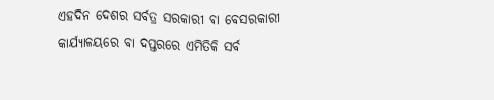ଏହଦିନ ଦେଶର ସର୍ବତ୍ର ସରକାରୀ ବା ବେସରକାରୀ କାର୍ଯ୍ୟାଳୟରେ ବା ଦପ୍ତରରେ ଏମିତିକି ସର୍ବ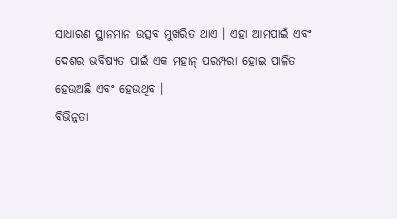ସାଧାରଣ ସ୍ଥାନମାନ ଉତ୍ସବ ମୁଖରିତ ଥାଏ । ଏହା ଆମପାଇଁ ଏବଂ ଦେଶର ଭବିଷ୍ୟତ ପାଇଁ ଏକ ମହାନ୍ ପରମ୍ପରା ହୋଇ ପାଳିତ ହେଉଅଛି ଏବଂ ହେଉଥିବ ।
ବିଭିନ୍ନତା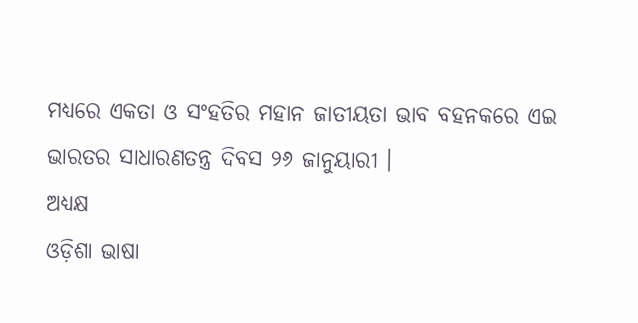ମଧ୍ୟରେ ଏକତା ଓ ସଂହତିର ମହାନ ଜାତୀୟତା ଭାବ ବହନକରେ ଏଇ ଭାରତର ସାଧାରଣତନ୍ତ୍ର ଦିବସ ୨୬ ଜାନୁୟାରୀ ।
ଅଧ୍ୟକ୍ଷ
ଓଡ଼ିଶା ଭାଷା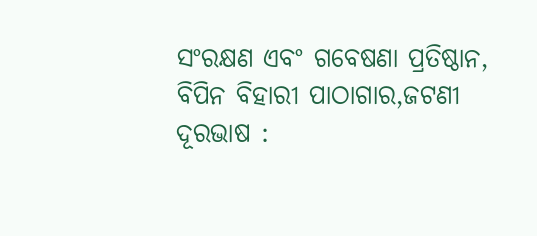ସଂରକ୍ଷଣ ଏବଂ ଗବେଷଣା ପ୍ରତିଷ୍ଠାନ,
ବିପିନ ବିହାରୀ ପାଠାଗାର,ଜଟଣୀ
ଦୂରଭାଷ :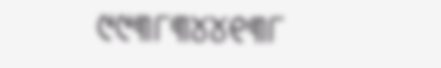୯୯୩୮୩୪୪୧୩୮